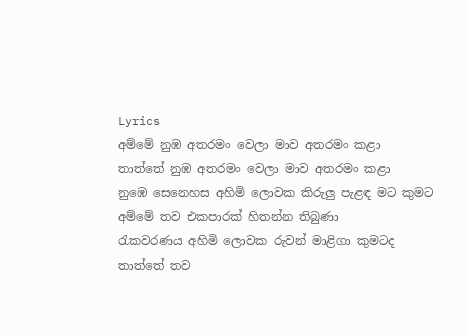Lyrics
අම්මේ නුඹ අතරමං වෙලා මාව අතරමං කළා
තාත්තේ නුඹ අතරමං වෙලා මාව අතරමං කළා
නුඹෙ සෙනෙහස අහිමි ලොවක කිරුලු පැළඳ මට කුමට
අම්මේ තව එකපාරක් හිතන්න තිබුණා
රැකවරණය අහිමි ලොවක රුවන් මාළිගා කුමටද
තාත්තේ තව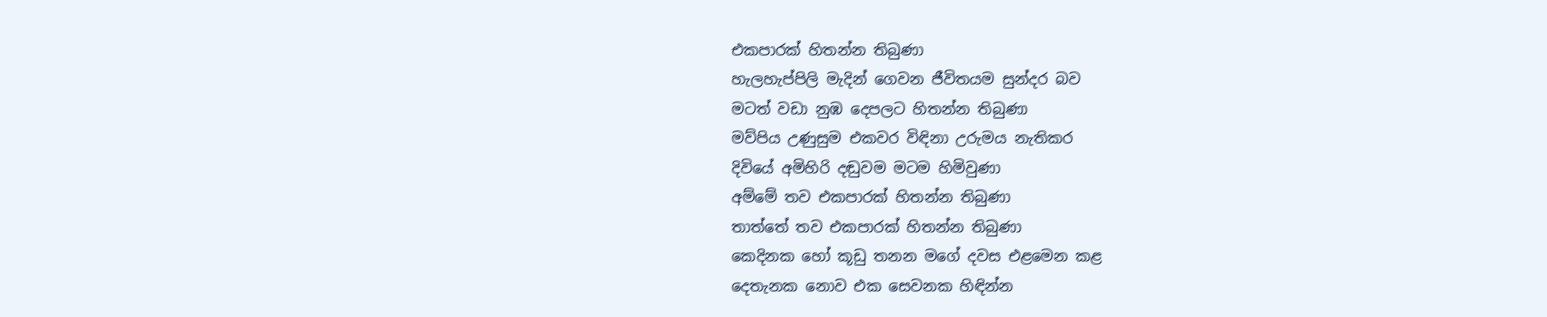එකපාරක් හිතන්න තිබුණා
හැලහැප්පිලි මැදින් ගෙවන ජීවිතයම සුන්දර බව
මටත් වඩා නුඹ දෙපලට හිතන්න තිබුණා
මව්පිය උණුසුම එකවර විඳිනා උරුමය නැතිකර
දිවියේ අමිහිරි දඬුවම මටම හිමිවුණා
අම්මේ තව එකපාරක් හිතන්න තිබුණා
තාත්තේ තව එකපාරක් හිතන්න තිබුණා
කෙදිනක හෝ කූඩු තනන මගේ දවස එළමෙන කළ
දෙතැනක නොව එක සෙවනක හිඳින්න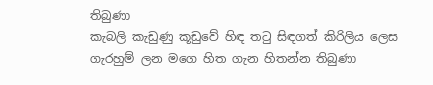තිබුණා
කැබලි කැඩුණු කූඩුවේ හිඳ තටු සිඳගත් කිරිලිය ලෙස
ගැරහුම් ලන මගෙ හිත ගැන හිතන්න තිබුණා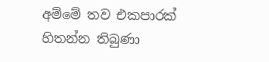අම්මේ තව එකපාරක් හිතන්න තිබුණා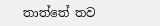තාත්තේ තව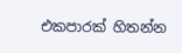එකපාරක් හිතන්න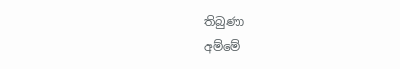තිබුණා
අම්මේ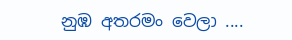නුඹ අතරමං වෙලා ....